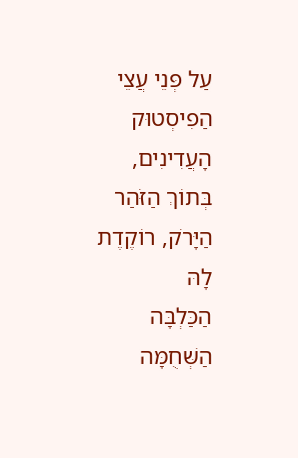עַל פְּנֵי עֲצֵי הַפִיסְטוּק הָעֲדִינִים,
בְּתוֹךְ הַזֹּהַר הַיָּרֹק, רוֹקֶדֶת לָהּ
הַכַּלְבָּה הַשְּׁחֻמָּה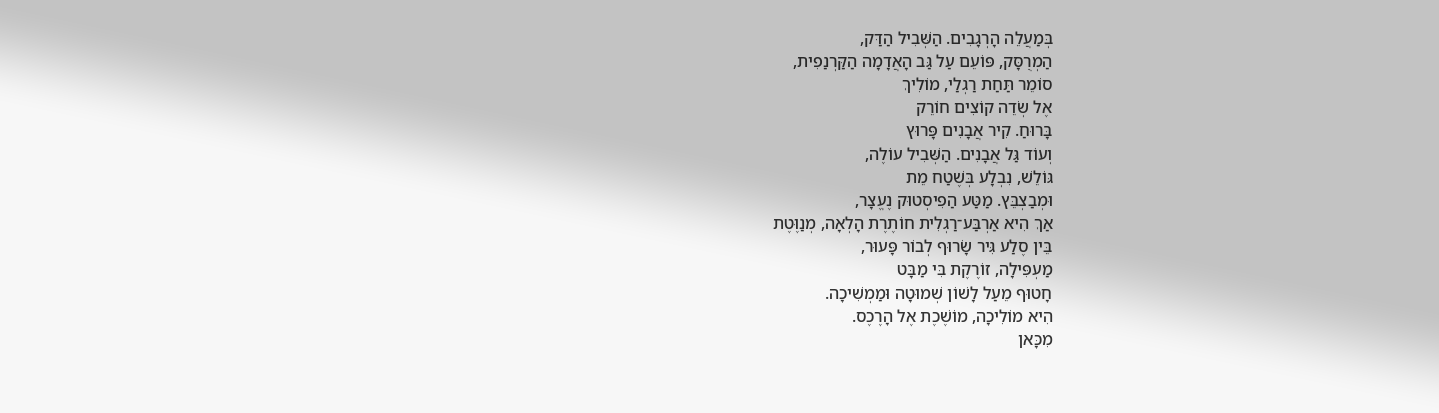בְּמַעֲלֵה הָרְגָבִים. הַשְּׁבִיל הַדַּק,
הַמְרֻסָּק, פּוֹעֵם עַל גַּב הָאֲדָמָה הַקַּרְנַפִית,
סוֹמֵר תַּחַת רַגְלַי, מוֹלִיךְ
אֶל שְׂדֵה קוֹצִים חוֹרֵק
בָּרוּחַ. קִיר אֲבָנִים פָּרוּץ
וְעוֹד גַּל אֲבָנִים. הַשְּׁבִיל עוֹלֶה,
גּוֹלֵשׁ, נִבְלָע בְּשֶׁטַח מֵת
וּמְבַצְבֵּץ. מַטַּע הַפִיסְטוּק נֶעֱצָר,
אַךְ הִיא אַרְבַּע־רַגְלִית חוֹתֶרֶת הָלְאָה, מְנַוֶּטֶת
בֵּין סֶלַע גִּיר שָׂרוּף לְבוֹר פָּעוּר,
מַעְפִּילָה, זוֹרֶקֶת בִּי מַבָּט
חָטוּף מֵעַל לָשׁוֹן שְׁמוּטָה וּמַמְשִׁיכָה.
הִיא מוֹלִיכָה, מוֹשֶׁכֶת אֶל הָרֶכֶס.
מִכָּאן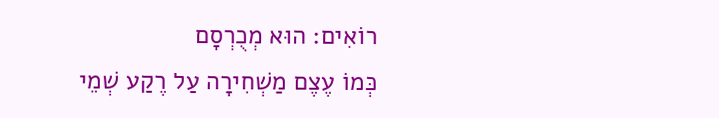רוֹאִים: הוּא מְכֻרְסָם
כְּמוֹ עֶצֶם מַשְׁחִירָה עַל רֶקַע שְׁמֵי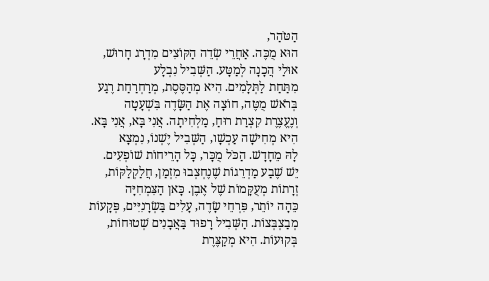הַטֹּהַר,
הוּא מֻכֶּה. אַחֲרֵי שְׂדֵה הַקּוֹצִים מִדְרָג חָרוּשׁ,
אוּלַי הֲכָנָה לְמַטָּע. הַשְּׁבִיל נִבְלָע
מִתַּחַת לַתְּלָמִים. הִיא מְהַסֶּסֶת, מְרַחְרַחַת רֶגַע
בְּרֹאשׁ מֻטֶּה, חוֹצָה אֶת הַשָּׂדֶה בִּשְׁעָטָה
וְנֶעֱצֶרֶת קִצְרַת רוּחַ, מַלְחִיתָה. אֲנִי בָּא, אֲנִי בָּא.
הִיא מְחִישָׁה עַכְשָׁו, הַשְּׁבִיל יֶשְׁנוֹ, נִמְצָא
לָהּ מֵחָדָשׁ. הַכֹּל מֻכָּר, כָּל הָרֵיחוֹת שׁוֹפְעִים.
יֵשׁ שֶׁבַע מַדְרֵגוֹת שֶׁנֶחְצְבוּ מִזְמַן, חֲלַקְלַקּוֹת,
זְרָתוֹת מְעֻקָּמוֹת שֶׁל אֶבֶן. כָּאן הַצִּמְחִיָּה
כֵּהָה יוֹתֵר, פִּרְחֵי שָׂדֶה, עָלִים בַּשְׂרָנִיִּים, פְּקָעוֹת
מְבַצְבְּצוֹת. הַשְּׁבִיל רָפוּד בַּאֲבָנִים שְׁטוּחוֹת,
בְּקוּעוֹת. הִיא מְקַצֶּרֶת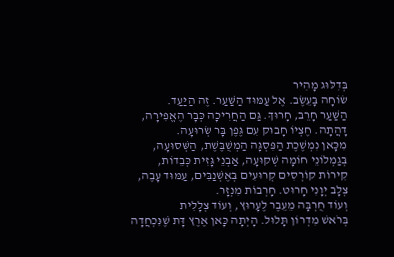בְּדִלּוּג מָהִיר
שׂוֹחָה בָּעֵשֶׂב. אֶל עַמּוּד הַשַּׁעַר. זֶה הַיַּעַד.
הַשַּׁעַר חָרֵב, חָרוּךְ. גַּם הַחֲרִיכָה כְּבָר הֶאֱפִירָה,
דָּהֲתָה. חֶצְיוֹ חָבוּק עִם גֶּפֶן בָּר שְׂרוּעָה.
מִכָּאן נִמְשֶׁכֶת הַפִּסְגָּה הַמְשֻׁבֶּשֶׁת, הַשְּׁסוּעָה,
בְּגַמְלוֹנֵי חוֹמָה שְׁקוּעָה, אַבְנֵי גָּזִית כְּבֵדוֹת,
קִירוֹת קוֹרְסִים קְרוּעִים בְּאֶשְׁנַבִּים, עַמּוּד עָבֶה,
צְלָב יְוָנִי חָרוּט. חָרְבוֹת מִנְזָר.
וְעוֹד חֻרְבָּה מֵעֵבֶר לֶעָרוּץ, וְעוֹד צְלָלִית
בְּרֹאשׁ מִדְרוֹן תָּלוּל. הָיְתָה כָּאן אֶרֶץ דָּת שֶׁנִּכְחֲדָה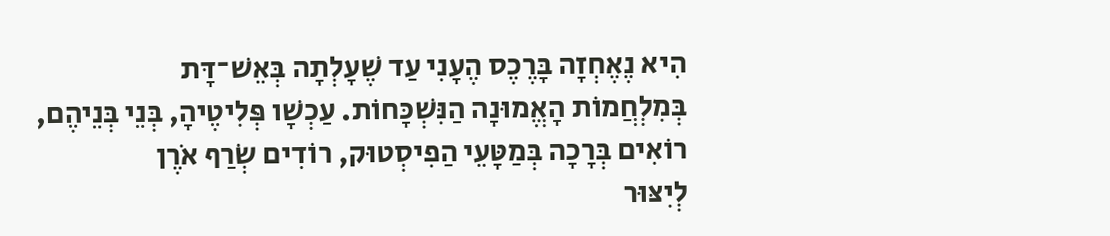הִיא נֶאֶחְזָה בָּרֶכֶס הֶעָנִי עַד שֶׁעָלְתָה בְּאֵשׁ־דָּת
בְּמִלְחֲמוֹת הָאֱמוּנָה הַנִּשְׁכָּחוֹת. עַכְשָׁו פְּלִיטֶיהָ, בְּנֵי בְּנֵיהֶם,
רוֹאִים בְּרָכָה בְּמַטָּעֵי הַפִיסְטוּק, רוֹדִים שְׂרַף אֹרֶן
לְיִצּוּר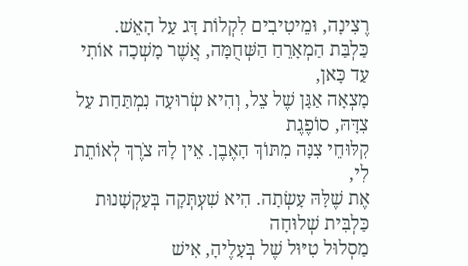רֶצִינָה, וּמֵיטִיבִים לִקְלוֹת דָּג עַל הָאֵשׁ.
כַּלְבַּת הַמְאָרֵחַ הַשְּׁחֻמָּה, אֲשֶׁר מָשְׁכָה אוֹתִי עַד כָּאן,
מָצְאָה אַגָּן שֶׁל צֵל, וְהִיא שְׂרוּעָה נִמְתַּחַת עַל צִדָּהּ, סוֹפֶגֶת
קִלּוּחֵי צִנָּה מִתּוֹךְ הָאֶבֶן. אֵין לָהּ צֹרֶךְ לְאוֹתֵת לִי,
אֶת שֶׁלָּהּ עָשְׂתָה. הִיא שִׁעְתְּקָה בְּעַקְשָׁנוּת כַּלְבִּית שְׁלוּחָה
מַסְלוּל טִיּוּל שֶׁל בְּעָלֶיהָ, אִישׁ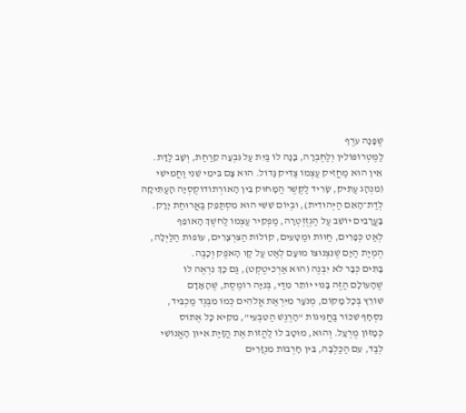שֶׁפָּנָה עֹרֶף
לַמֶּטְרוֹפּוֹלִין וְלַחֶבְרָה, בָּנָה לוֹ בַּיִת עַל גִּבְעָה קֵרַחַת, וְשָׁב לַדָּת.
אֵין הוּא מַחֲזִיק עַצְמוֹ צַדִּיק גָּדוֹל. הוּא צָם בִּימֵי שֵׁנִי וַחֲמִישִׁי
(מִנְהָג עַתִּיק, שָׂרִיד לַקֶּשֶׁר הַמָּחוּק בֵּין הָאוֹרְתוֹדוֹקְסְיָה הָעַתִּיקָה
לְדַת־הָאֵם הַיְּהוּדִית), וּבְיוֹם שִׁשִּׁי הוּא מִסְתַּפֵּק בַּאֲרוּחַת יָרָק.
בָּעֲרָבִים יוֹשֵׁב עַל הַגְזֻזְטְרָה, מַפְקִיר עַצְמוֹ לַחשֶׁךְ הָאוֹפֵף
לְאַט כְּפָרִים, חַוּוֹת וּמַטָּעִים, קוֹלוֹת הַצִּרְצָרִים, עוֹפוֹת הַלַּיְלָה,
הֶמְיַת הַיָּם שֶׁנִּצְנוּצוֹ מוּעָם לְאַט עַל קַו הָאֹפֶק וְכָבֶה.
בָּתִּים כְּבָר לֹא יִבְנֶה (הוּא אַרְכִיטֶקְט), גַּם כָּךְ נִרְאֶה לוֹ
שֶׁהָעוֹלָם הַזֶּה בָּנוּי יוֹתֵר מִדַּי, בְּנִיָּה רוֹמֶסֶת, שֶׁהָאָדָם
שׁוֹרֵץ בְּכָל מָקוֹם, מְנֹעָר מִיִּרְאַת אֱלֹהִים כְּמוֹ מִבֶּגֶד מַכְבִּיד,
נִסְחָף שִׁכּוֹר בַּחֲגִיגוֹת “הָרֶגֶשׁ הַטִּבְעִי”, מֵקִיא כָּל אֶתוֹס
כְּמָזוֹן מֻרְעָל. וְהוּא, מוּטָב לוֹ לַהֲזוֹת אֶת הֲזָיַת אִיּוּן הָאֱנוֹשִׁי
לְבַד, עִם הַכַּלְבָּה, בֵּין חָרְבוֹת מִנְזָרִים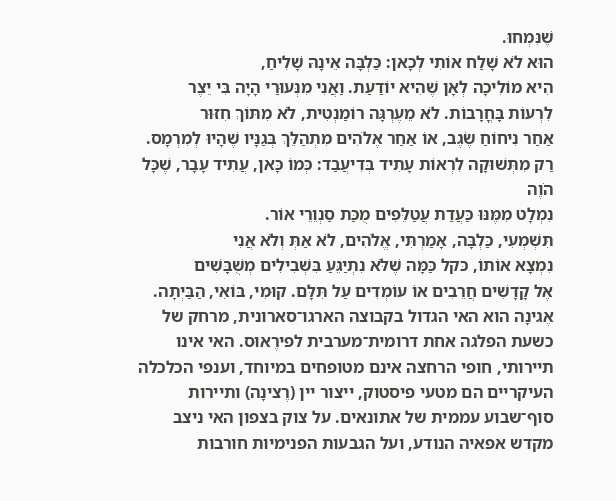שֶׁנִּמְחוּ.
הוּא לֹא שָׁלַח אוֹתִי לְכָאן: כַּלְבָּה אֵינָהּ שָׁלִיחַ,
הִיא מוֹלִיכָה לְאָן שֶׁהִיא יוֹדַעַת. וַאֲנִי מִנְּעוּרַי הָיָה בִּי יֵצֶר
לִרְעוֹת בָּחֳרָבוֹת. לֹא מֵעֶרְגָּה רוֹמַנְטִית, לֹא מִתּוֹךְ חִזּוּר
אַחַר נִיחוֹחַ שֶׂגֶב, אוֹ אַחַר אֶלֹהִים מִתְהַלֵּךְ בְּגַנָּיו שֶׁהָיוּ לְמִרְמָס.
רַק מִתְּשׁוּקָה לִרְאוֹת עָתִיד בְּדִיעֲבַד: כְּמוֹ כָּאן, עֲתִיד עָבָר, שֶׁכָּל הֹוֶה
נִמְלָט מִמֶּנּוּ כַּעֲדַת עֲטַלֵּפִים מֻכַּת סַנְוֵרֵי אוֹר.
תִּשְׁמְעִי, כַּלְבָּה, אָמַרְתִּי, אֱלֹהִים, לֹא אַתְּ וְלֹא אֲנִי
נִמְצָא אוֹתוֹ, כּקל כַּמָּה שֶׁלֹּא נִתְיַגֵּעַ בִּשְׁבִילִים מְשֻׁבָּשִׁים
אֶל קָדָשִׁים חֲרֵבִים אוֹ עוֹמְדִים עַל תִּלָּם. קוּמִי, בּוֹאִי, הַבַּיְתָה.
אֶגינָה הוא האי הגדול בקבוצה הארגו־סארונית, מרחק של כשעת הפלגה אחת דרומית־מערבית לפירֶאוּס. האי אינו תיירותי, חופי הרחצה אינם מטופחים במיוחד, וענפי הכלכלה העיקריים הם מטעי פיסטוק, ייצור יין (רֶצינָה) ותיירות סוף־שבוע עממית של אתונאים. על צוק בצפון האי ניצב מקדש אפאיה הנודע, ועל הגבעות הפנימיות חורבות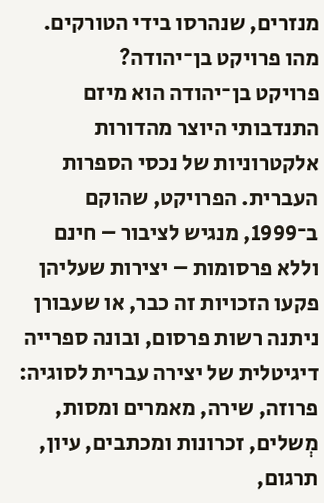מנזרים, שנהרסו בידי הטורקים.
מהו פרויקט בן־יהודה?
פרויקט בן־יהודה הוא מיזם התנדבותי היוצר מהדורות אלקטרוניות של נכסי הספרות העברית. הפרויקט, שהוקם ב־1999, מנגיש לציבור – חינם וללא פרסומות – יצירות שעליהן פקעו הזכויות זה כבר, או שעבורן ניתנה רשות פרסום, ובונה ספרייה דיגיטלית של יצירה עברית לסוגיה: פרוזה, שירה, מאמרים ומסות, מְשלים, זכרונות ומכתבים, עיון, תרגום,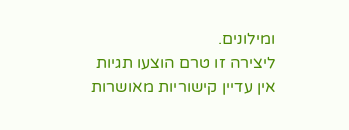ומילונים.
ליצירה זו טרם הוצעו תגיות
אין עדיין קישוריות מאושרות